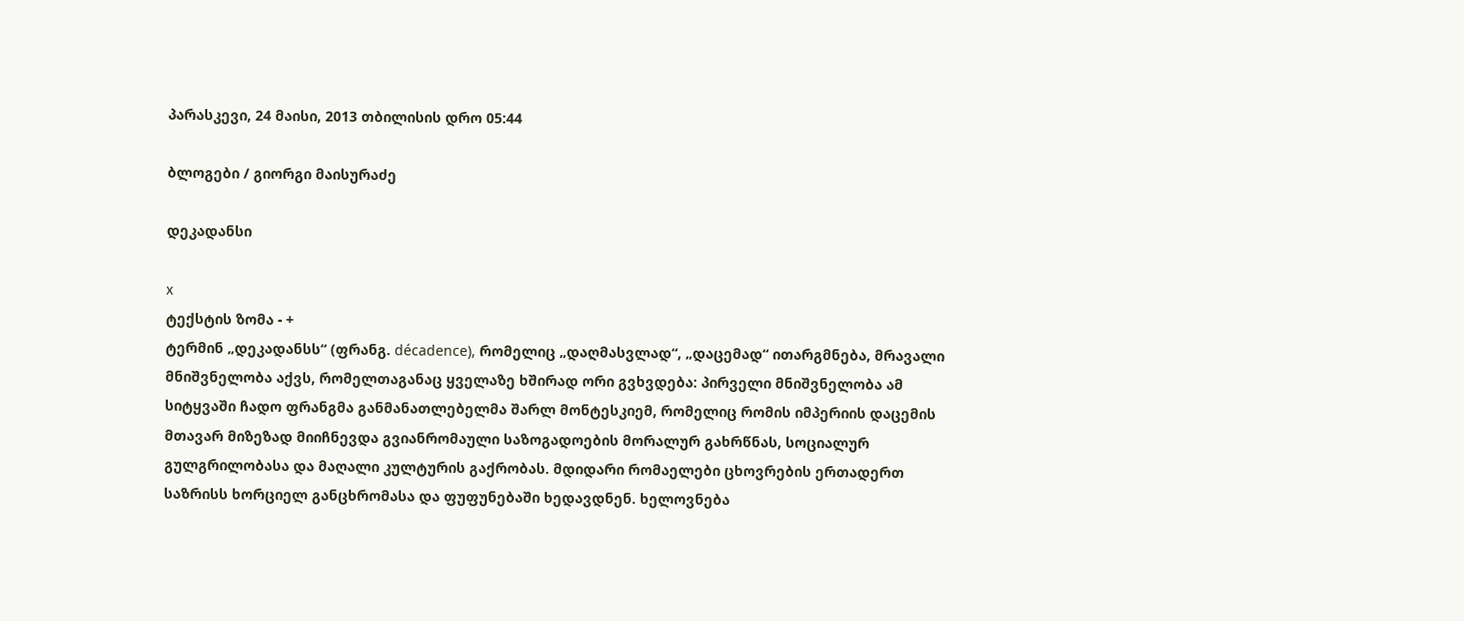პარასკევი, 24 მაისი, 2013 თბილისის დრო 05:44

ბლოგები / გიორგი მაისურაძე

დეკადანსი

x
ტექსტის ზომა - +
ტერმინ „დეკადანსს“ (ფრანგ. décadence), რომელიც „დაღმასვლად“, „დაცემად“ ითარგმნება, მრავალი მნიშვნელობა აქვს, რომელთაგანაც ყველაზე ხშირად ორი გვხვდება: პირველი მნიშვნელობა ამ სიტყვაში ჩადო ფრანგმა განმანათლებელმა შარლ მონტესკიემ, რომელიც რომის იმპერიის დაცემის მთავარ მიზეზად მიიჩნევდა გვიანრომაული საზოგადოების მორალურ გახრწნას, სოციალურ გულგრილობასა და მაღალი კულტურის გაქრობას. მდიდარი რომაელები ცხოვრების ერთადერთ საზრისს ხორციელ განცხრომასა და ფუფუნებაში ხედავდნენ. ხელოვნება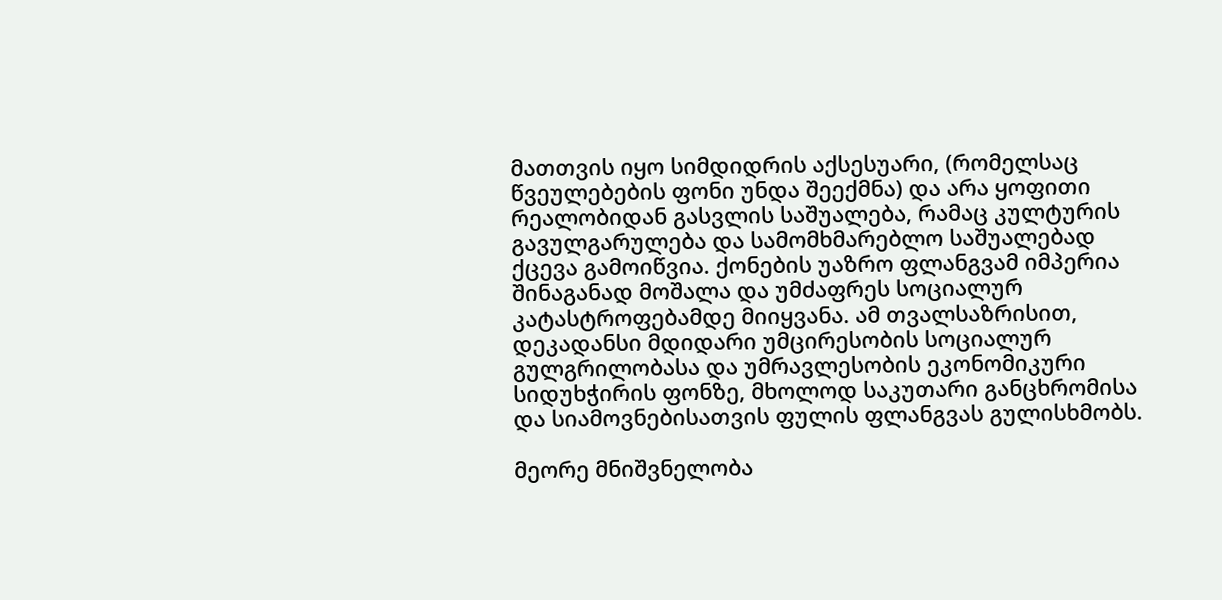მათთვის იყო სიმდიდრის აქსესუარი, (რომელსაც წვეულებების ფონი უნდა შეექმნა) და არა ყოფითი რეალობიდან გასვლის საშუალება, რამაც კულტურის გავულგარულება და სამომხმარებლო საშუალებად ქცევა გამოიწვია. ქონების უაზრო ფლანგვამ იმპერია შინაგანად მოშალა და უმძაფრეს სოციალურ კატასტროფებამდე მიიყვანა. ამ თვალსაზრისით, დეკადანსი მდიდარი უმცირესობის სოციალურ გულგრილობასა და უმრავლესობის ეკონომიკური სიდუხჭირის ფონზე, მხოლოდ საკუთარი განცხრომისა და სიამოვნებისათვის ფულის ფლანგვას გულისხმობს.

მეორე მნიშვნელობა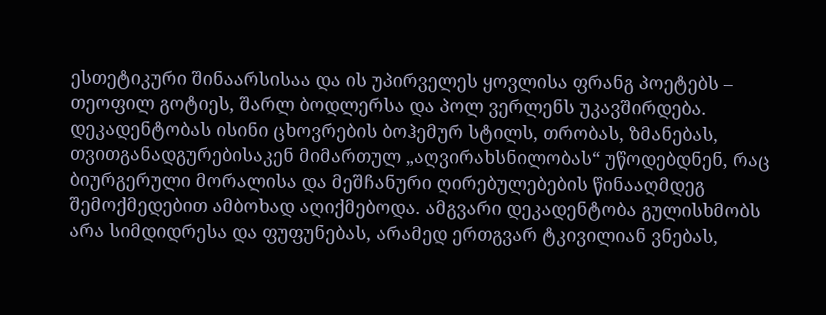ესთეტიკური შინაარსისაა და ის უპირველეს ყოვლისა ფრანგ პოეტებს – თეოფილ გოტიეს, შარლ ბოდლერსა და პოლ ვერლენს უკავშირდება. დეკადენტობას ისინი ცხოვრების ბოჰემურ სტილს, თრობას, ზმანებას, თვითგანადგურებისაკენ მიმართულ „აღვირახსნილობას“ უწოდებდნენ, რაც ბიურგერული მორალისა და მეშჩანური ღირებულებების წინააღმდეგ შემოქმედებით ამბოხად აღიქმებოდა. ამგვარი დეკადენტობა გულისხმობს არა სიმდიდრესა და ფუფუნებას, არამედ ერთგვარ ტკივილიან ვნებას,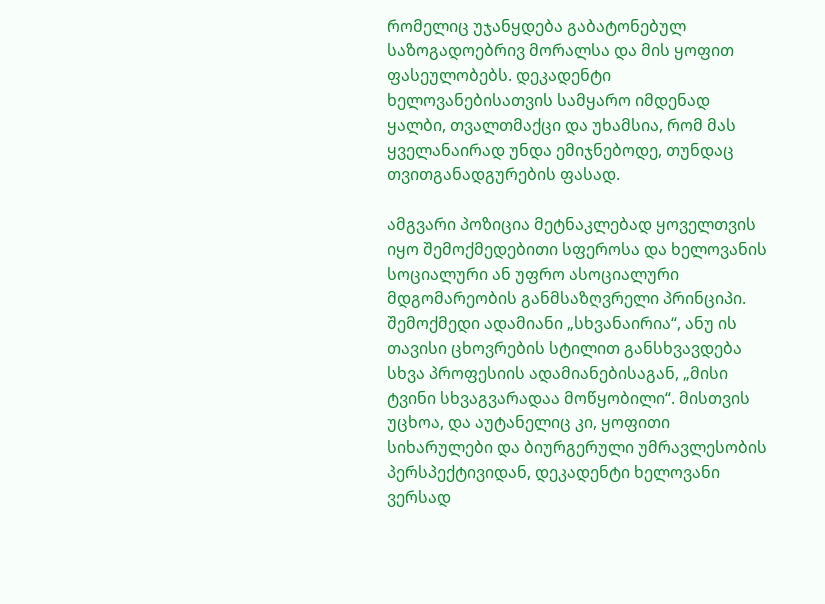რომელიც უჯანყდება გაბატონებულ საზოგადოებრივ მორალსა და მის ყოფით ფასეულობებს. დეკადენტი ხელოვანებისათვის სამყარო იმდენად ყალბი, თვალთმაქცი და უხამსია, რომ მას ყველანაირად უნდა ემიჯნებოდე, თუნდაც თვითგანადგურების ფასად.

ამგვარი პოზიცია მეტნაკლებად ყოველთვის იყო შემოქმედებითი სფეროსა და ხელოვანის სოციალური ან უფრო ასოციალური მდგომარეობის განმსაზღვრელი პრინციპი. შემოქმედი ადამიანი „სხვანაირია“, ანუ ის თავისი ცხოვრების სტილით განსხვავდება სხვა პროფესიის ადამიანებისაგან, „მისი ტვინი სხვაგვარადაა მოწყობილი“. მისთვის უცხოა, და აუტანელიც კი, ყოფითი სიხარულები და ბიურგერული უმრავლესობის პერსპექტივიდან, დეკადენტი ხელოვანი ვერსად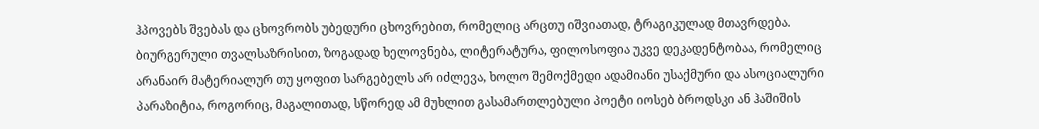ჰპოვებს შვებას და ცხოვრობს უბედური ცხოვრებით, რომელიც არცთუ იშვიათად, ტრაგიკულად მთავრდება. ბიურგერული თვალსაზრისით, ზოგადად ხელოვნება, ლიტერატურა, ფილოსოფია უკვე დეკადენტობაა, რომელიც არანაირ მატერიალურ თუ ყოფით სარგებელს არ იძლევა, ხოლო შემოქმედი ადამიანი უსაქმური და ასოციალური პარაზიტია, როგორიც, მაგალითად, სწორედ ამ მუხლით გასამართლებული პოეტი იოსებ ბროდსკი ან ჰაშიშის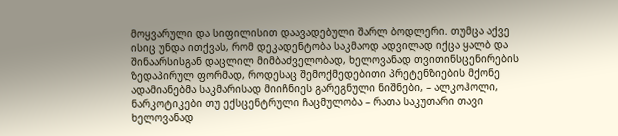მოყვარული და სიფილისით დაავადებული შარლ ბოდლერი. თუმცა აქვე ისიც უნდა ითქვას, რომ დეკადენტობა საკმაოდ ადვილად იქცა ყალბ და შინაარსისგან დაცლილ მიმბაძველობად, ხელოვანად თვითინსცენირების ზედაპირულ ფორმად, როდესაც შემოქმედებითი პრეტენზიების მქონე ადამიანებმა საკმარისად მიიჩნიეს გარეგნული ნიშნები, – ალკოჰოლი, ნარკოტიკები თუ ექსცენტრული ჩაცმულობა – რათა საკუთარი თავი ხელოვანად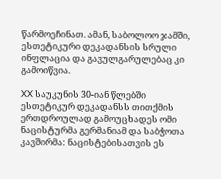წარმოეჩინათ. ამან, საბოლოო ჯამში, ესთეტიკური დეკადანსის სრული ინფლაცია და გავულგარულებაც კი გამოიწვია.

XX საუკუნის 30-იან წლებში ესთეტიკურ დეკადანსს თითქმის ერთდროულად გამოუცხადეს ომი ნაცისტურმა გერმანიამ და საბჭოთა კავშირმა: ნაცისტებისათვის ეს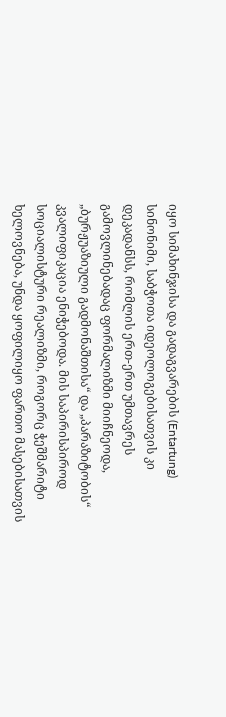იყო სიმახინჯისა და გადაგვარების (Entartung) სინონიმი, საბჭოთა იდეოლოგებისათვის კი დეკადანსს, რომლის ერთ-ერთ უმთავრეს გამოვლინებადაც ფორმალიზმი მიიჩნეოდა, „ბურჟუაზიული გადმონაშთისა“ და „პარაზიტობის“ კვალიფიკაცია ენიჭებოდა. მის საპირისპიროდ სოციალისტური რეალიზმი, როგორც ჭეშმარიტი ხელოვნება, უნდა ყოფილიყო ფართო მასებისათვის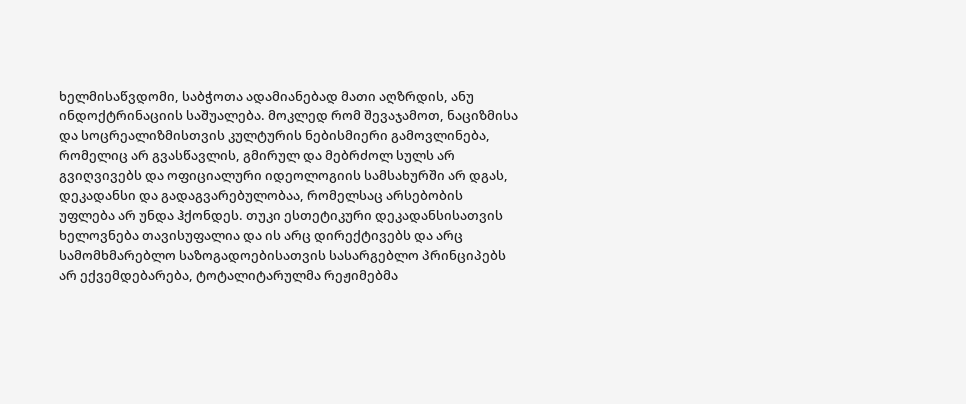ხელმისაწვდომი, საბჭოთა ადამიანებად მათი აღზრდის, ანუ ინდოქტრინაციის საშუალება. მოკლედ რომ შევაჯამოთ, ნაციზმისა და სოცრეალიზმისთვის კულტურის ნებისმიერი გამოვლინება, რომელიც არ გვასწავლის, გმირულ და მებრძოლ სულს არ გვიღვივებს და ოფიციალური იდეოლოგიის სამსახურში არ დგას, დეკადანსი და გადაგვარებულობაა, რომელსაც არსებობის უფლება არ უნდა ჰქონდეს. თუკი ესთეტიკური დეკადანსისათვის ხელოვნება თავისუფალია და ის არც დირექტივებს და არც სამომხმარებლო საზოგადოებისათვის სასარგებლო პრინციპებს არ ექვემდებარება, ტოტალიტარულმა რეჟიმებმა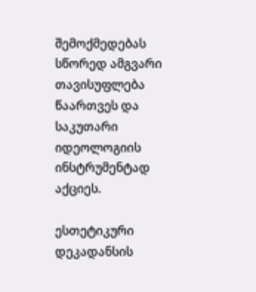შემოქმედებას სწორედ ამგვარი თავისუფლება წაართვეს და საკუთარი იდეოლოგიის ინსტრუმენტად აქციეს.

ესთეტიკური დეკადანსის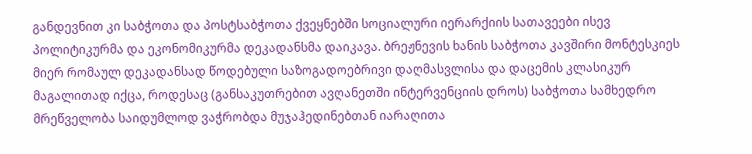განდევნით კი საბჭოთა და პოსტსაბჭოთა ქვეყნებში სოციალური იერარქიის სათავეები ისევ პოლიტიკურმა და ეკონომიკურმა დეკადანსმა დაიკავა. ბრეჟნევის ხანის საბჭოთა კავშირი მონტესკიეს მიერ რომაულ დეკადანსად წოდებული საზოგადოებრივი დაღმასვლისა და დაცემის კლასიკურ მაგალითად იქცა, როდესაც (განსაკუთრებით ავღანეთში ინტერვენციის დროს) საბჭოთა სამხედრო მრეწველობა საიდუმლოდ ვაჭრობდა მუჯაჰედინებთან იარაღითა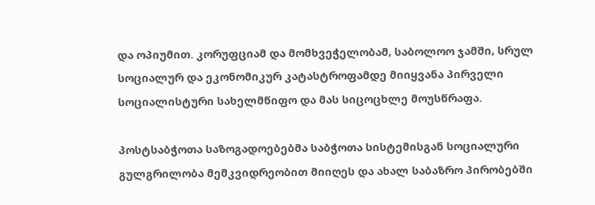და ოპიუმით. კორუფციამ და მომხვეჭელობამ, საბოლოო ჯამში, სრულ სოციალურ და ეკონომიკურ კატასტროფამდე მიიყვანა პირველი სოციალისტური სახელმწიფო და მას სიცოცხლე მოუსწრაფა.

პოსტსაბჭოთა საზოგადოებებმა საბჭოთა სისტემისგან სოციალური გულგრილობა მემკვიდრეობით მიიღეს და ახალ საბაზრო პირობებში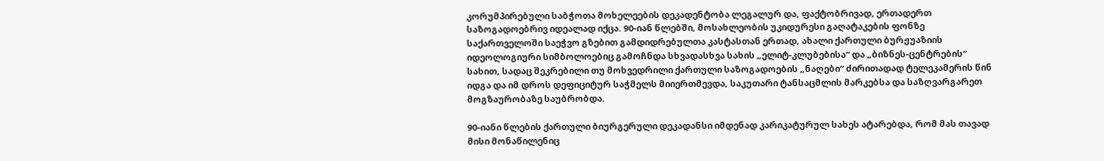კორუმპირებული საბჭოთა მოხელეების დეკადენტობა ლეგალურ და, ფაქტობრივად, ერთადერთ საზოგადოებრივ იდეალად იქცა. 90-იან წლებში, მოსახლეობის უკიდურესი გაღატაკების ფონზე საქართველოში საეჭვო გზებით გამდიდრებულთა კასტასთან ერთად, ახალი ქართული ბურჟუაზიის იდეოლოგიური სიმბოლოებიც გამოჩნდა სხვადასხვა სახის „ელიტ-კლუბებისა“ და „ბიზნეს-ცენტრების“ სახით, სადაც შეკრებილი თუ მოხვედრილი ქართული საზოგადოების „ნაღები“ ძირითადად ტელეკამერის წინ იდგა და იმ დროს დეფიციტურ საჭმელს მიიერთმევდა, საკუთარი ტანსაცმლის მარკებსა და საზღვარგარეთ მოგზაურობაზე საუბრობდა.

90-იანი წლების ქართული ბიურგერული დეკადანსი იმდენად კარიკატურულ სახეს ატარებდა, რომ მას თავად მისი მონაწილენიც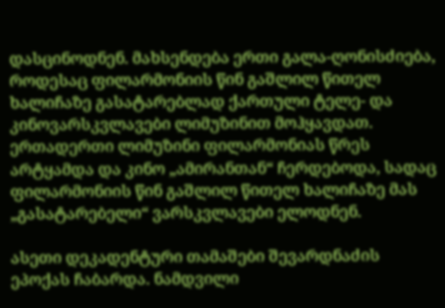დასცინოდნენ. მახსენდება ერთი გალა-ღონისძიება, როდესაც ფილარმონიის წინ გაშლილ წითელ ხალიჩაზე გასატარებლად ქართული ტელე- და კინოვარსკვლავები ლიმუზინით მოჰყავდათ. ერთადერთი ლიმუზინი ფილარმონიას წრეს არტყამდა და კინო „ამირანთან“ ჩერდებოდა, სადაც ფილარმონიის წინ გაშლილ წითელ ხალიჩაზე მას „გასატარებელი“ ვარსკვლავები ელოდნენ.

ასეთი დეკადენტური თამაშები შევარდნაძის ეპოქას ჩაბარდა. ნამდვილი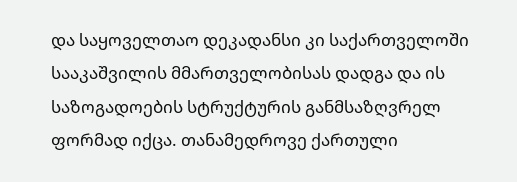და საყოველთაო დეკადანსი კი საქართველოში სააკაშვილის მმართველობისას დადგა და ის საზოგადოების სტრუქტურის განმსაზღვრელ ფორმად იქცა. თანამედროვე ქართული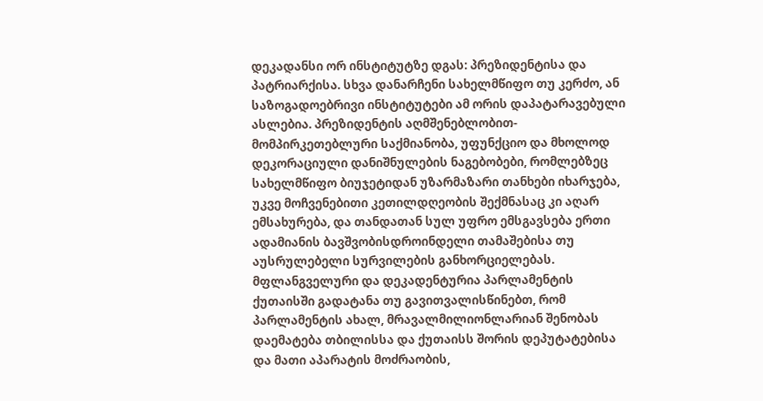დეკადანსი ორ ინსტიტუტზე დგას: პრეზიდენტისა და პატრიარქისა. სხვა დანარჩენი სახელმწიფო თუ კერძო, ან საზოგადოებრივი ინსტიტუტები ამ ორის დაპატარავებული ასლებია. პრეზიდენტის აღმშენებლობით-მომპირკეთებლური საქმიანობა, უფუნქციო და მხოლოდ დეკორაციული დანიშნულების ნაგებობები, რომლებზეც სახელმწიფო ბიუჯეტიდან უზარმაზარი თანხები იხარჯება, უკვე მოჩვენებითი კეთილდღეობის შექმნასაც კი აღარ ემსახურება, და თანდათან სულ უფრო ემსგავსება ერთი ადამიანის ბავშვობისდროინდელი თამაშებისა თუ აუსრულებელი სურვილების განხორციელებას. მფლანგველური და დეკადენტურია პარლამენტის ქუთაისში გადატანა თუ გავითვალისწინებთ, რომ პარლამენტის ახალ, მრავალმილიონლარიან შენობას დაემატება თბილისსა და ქუთაისს შორის დეპუტატებისა და მათი აპარატის მოძრაობის,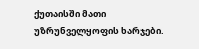ქუთაისში მათი უზრუნველყოფის ხარჯები.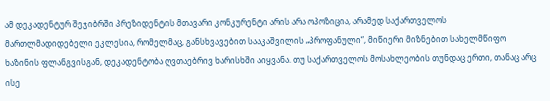ამ დეკადენტურ შეჯიბრში პრეზიდენტის მთავარი კონკურენტი არის არა ოპოზიცია, არამედ საქართველოს მართლმადიდებელი ეკლესია, რომელმაც, განსხვავებით სააკაშვილის „პროფანული“, მიწიერი მიზნებით სახელმწიფო ხაზინის ფლანგვისგან, დეკადენტობა ღვთაებრივ ხარისხში აიყვანა. თუ საქართველოს მოსახლეობის თუნდაც ერთი, თანაც არც ისე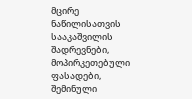მცირე ნაწილისათვის სააკაშვილის შადრევნები, მოპირკეთებული ფასადები, შემინული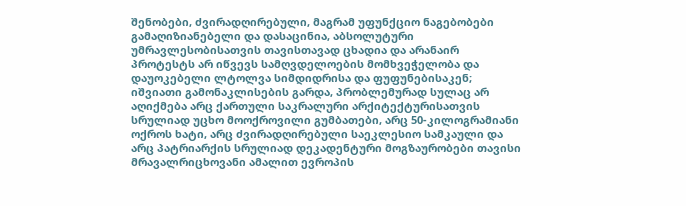შენობები, ძვირადღირებული, მაგრამ უფუნქციო ნაგებობები გამაღიზიანებელი და დასაცინია, აბსოლუტური უმრავლესობისათვის თავისთავად ცხადია და არანაირ პროტესტს არ იწვევს სამღვდელოების მომხვეჭელობა და დაუოკებელი ლტოლვა სიმდიდრისა და ფუფუნებისაკენ; იშვიათი გამონაკლისების გარდა, პრობლემურად სულაც არ აღიქმება არც ქართული საკრალური არქიტექტურისათვის სრულიად უცხო მოოქროვილი გუმბათები, არც 50-კილოგრამიანი ოქროს ხატი, არც ძვირადღირებული საეკლესიო სამკაული და არც პატრიარქის სრულიად დეკადენტური მოგზაურობები თავისი მრავალრიცხოვანი ამალით ევროპის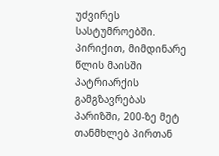უძვირეს სასტუმროებში. პირიქით, მიმდინარე წლის მაისში პატრიარქის გამგზავრებას პარიზში, 200-ზე მეტ თანმხლებ პირთან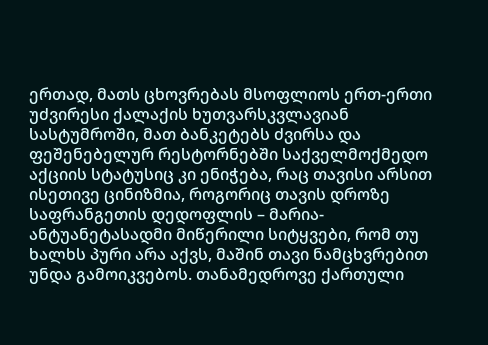ერთად, მათს ცხოვრებას მსოფლიოს ერთ-ერთი უძვირესი ქალაქის ხუთვარსკვლავიან სასტუმროში, მათ ბანკეტებს ძვირსა და ფეშენებელურ რესტორნებში საქველმოქმედო აქციის სტატუსიც კი ენიჭება, რაც თავისი არსით ისეთივე ცინიზმია, როგორიც თავის დროზე საფრანგეთის დედოფლის – მარია-ანტუანეტასადმი მიწერილი სიტყვები, რომ თუ ხალხს პური არა აქვს, მაშინ თავი ნამცხვრებით უნდა გამოიკვებოს. თანამედროვე ქართული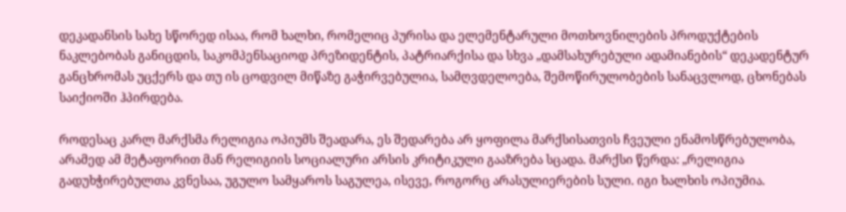დეკადანსის სახე სწორედ ისაა, რომ ხალხი, რომელიც პურისა და ელემენტარული მოთხოვნილების პროდუქტების ნაკლებობას განიცდის, საკომპენსაციოდ პრეზიდენტის, პატრიარქისა და სხვა „დამსახურებული ადამიანების“ დეკადენტურ განცხრომას უცქერს და თუ ის ცოდვილ მიწაზე გაჭირვებულია, სამღვდელოება, შემოწირულობების სანაცვლოდ, ცხონებას საიქიოში ჰპირდება.

როდესაც კარლ მარქსმა რელიგია ოპიუმს შეადარა, ეს შედარება არ ყოფილა მარქსისათვის ჩვეული ენამოსწრებულობა, არამედ ამ მეტაფორით მან რელიგიის სოციალური არსის კრიტიკული გააზრება სცადა. მარქსი წერდა: „რელიგია გადუხჭირებულთა კვნესაა, უგულო სამყაროს საგულეა, ისევე, როგორც არასულიერების სული. იგი ხალხის ოპიუმია.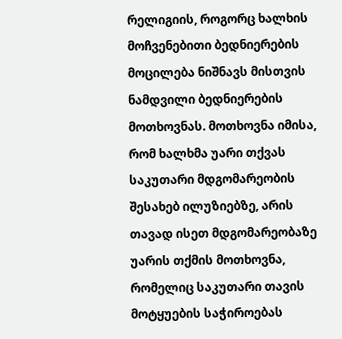რელიგიის, როგორც ხალხის მოჩვენებითი ბედნიერების მოცილება ნიშნავს მისთვის ნამდვილი ბედნიერების მოთხოვნას. მოთხოვნა იმისა, რომ ხალხმა უარი თქვას საკუთარი მდგომარეობის შესახებ ილუზიებზე, არის თავად ისეთ მდგომარეობაზე უარის თქმის მოთხოვნა, რომელიც საკუთარი თავის მოტყუების საჭიროებას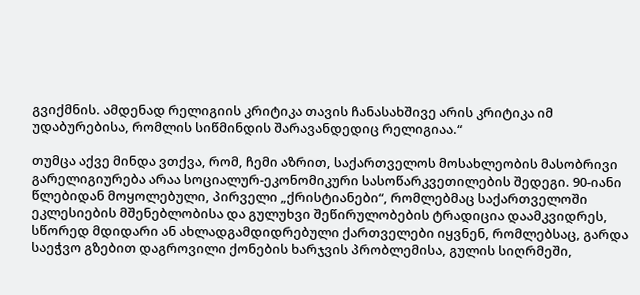გვიქმნის. ამდენად რელიგიის კრიტიკა თავის ჩანასახშივე არის კრიტიკა იმ უდაბურებისა, რომლის სიწმინდის შარავანდედიც რელიგიაა.“

თუმცა აქვე მინდა ვთქვა, რომ, ჩემი აზრით, საქართველოს მოსახლეობის მასობრივი გარელიგიურება არაა სოციალურ-ეკონომიკური სასოწარკვეთილების შედეგი. 90-იანი წლებიდან მოყოლებული, პირველი „ქრისტიანები“, რომლებმაც საქართველოში ეკლესიების მშენებლობისა და გულუხვი შეწირულობების ტრადიცია დაამკვიდრეს, სწორედ მდიდარი ან ახლადგამდიდრებული ქართველები იყვნენ, რომლებსაც, გარდა საეჭვო გზებით დაგროვილი ქონების ხარჯვის პრობლემისა, გულის სიღრმეში,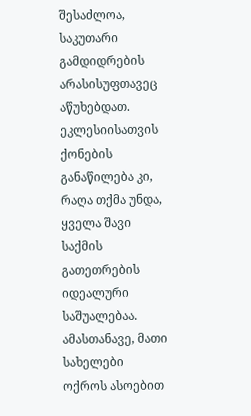შესაძლოა, საკუთარი გამდიდრების არასისუფთავეც აწუხებდათ. ეკლესიისათვის ქონების განაწილება კი, რაღა თქმა უნდა, ყველა შავი საქმის გათეთრების იდეალური საშუალებაა. ამასთანავე, მათი სახელები ოქროს ასოებით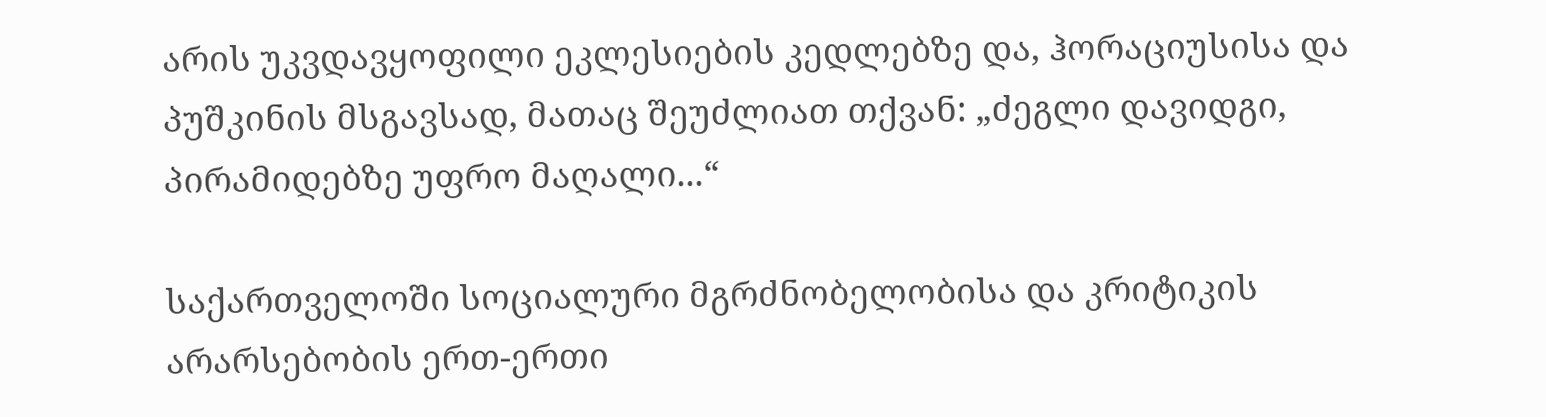არის უკვდავყოფილი ეკლესიების კედლებზე და, ჰორაციუსისა და პუშკინის მსგავსად, მათაც შეუძლიათ თქვან: „ძეგლი დავიდგი, პირამიდებზე უფრო მაღალი...“

საქართველოში სოციალური მგრძნობელობისა და კრიტიკის არარსებობის ერთ-ერთი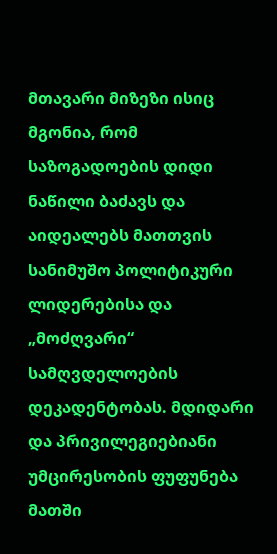მთავარი მიზეზი ისიც მგონია, რომ საზოგადოების დიდი ნაწილი ბაძავს და აიდეალებს მათთვის სანიმუშო პოლიტიკური ლიდერებისა და „მოძღვარი“ სამღვდელოების დეკადენტობას. მდიდარი და პრივილეგიებიანი უმცირესობის ფუფუნება მათში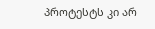პროტესტს კი არ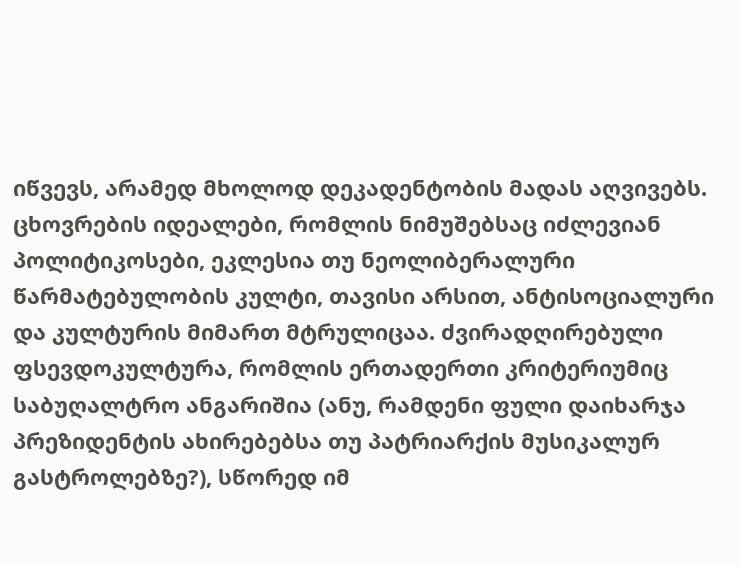იწვევს, არამედ მხოლოდ დეკადენტობის მადას აღვივებს. ცხოვრების იდეალები, რომლის ნიმუშებსაც იძლევიან პოლიტიკოსები, ეკლესია თუ ნეოლიბერალური წარმატებულობის კულტი, თავისი არსით, ანტისოციალური და კულტურის მიმართ მტრულიცაა. ძვირადღირებული ფსევდოკულტურა, რომლის ერთადერთი კრიტერიუმიც საბუღალტრო ანგარიშია (ანუ, რამდენი ფული დაიხარჯა პრეზიდენტის ახირებებსა თუ პატრიარქის მუსიკალურ გასტროლებზე?), სწორედ იმ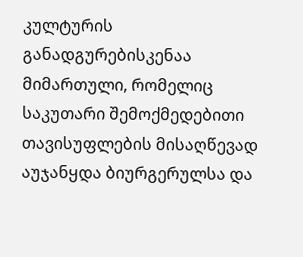კულტურის განადგურებისკენაა მიმართული, რომელიც საკუთარი შემოქმედებითი თავისუფლების მისაღწევად აუჯანყდა ბიურგერულსა და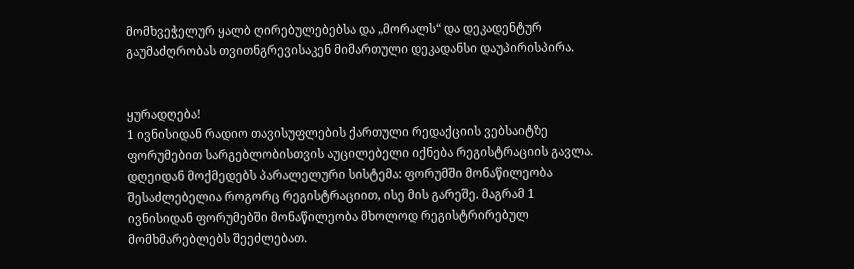მომხვეჭელურ ყალბ ღირებულებებსა და „მორალს“ და დეკადენტურ გაუმაძღრობას თვითნგრევისაკენ მიმართული დეკადანსი დაუპირისპირა.


ყურადღება!
1 ივნისიდან რადიო თავისუფლების ქართული რედაქციის ვებსაიტზე ფორუმებით სარგებლობისთვის აუცილებელი იქნება რეგისტრაციის გავლა. დღეიდან მოქმედებს პარალელური სისტემა: ფორუმში მონაწილეობა შესაძლებელია როგორც რეგისტრაციით, ისე მის გარეშე. მაგრამ 1 ივნისიდან ფორუმებში მონაწილეობა მხოლოდ რეგისტრირებულ მომხმარებლებს შეეძლებათ.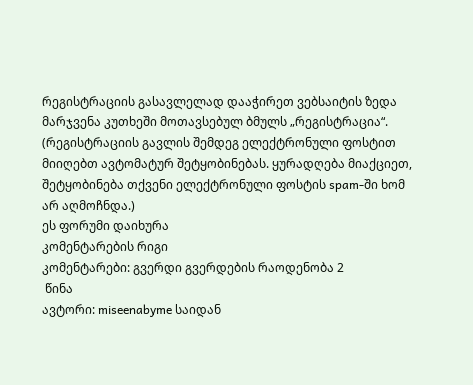რეგისტრაციის გასავლელად დააჭირეთ ვებსაიტის ზედა მარჯვენა კუთხეში მოთავსებულ ბმულს „რეგისტრაცია“. (რეგისტრაციის გავლის შემდეგ ელექტრონული ფოსტით მიიღებთ ავტომატურ შეტყობინებას. ყურადღება მიაქციეთ, შეტყობინება თქვენი ელექტრონული ფოსტის spam-ში ხომ არ აღმოჩნდა.)
ეს ფორუმი დაიხურა
კომენტარების რიგი
კომენტარები: გვერდი გვერდების რაოდენობა 2
 წინა
ავტორი: miseenabyme საიდან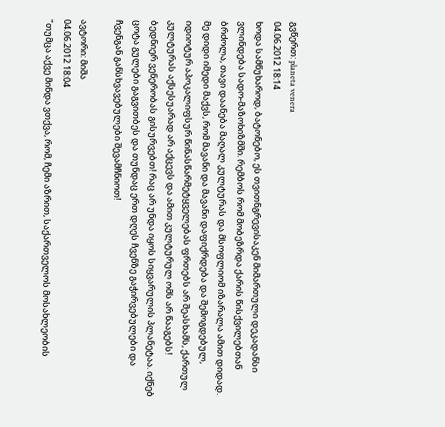გვწერთ: planeta venera
04.06.2012 18:14
ხოდა სამწუხაროდ, ბატონებო, ეს თვითნგრევისაკენ მიმართული დეკადანსი ვლინდება სადო-მაზოხიზმში. რემბოს რომ მობეზრდა ქარის წისქვილებთან ბრძოლა, თავი დაანება მაღალ კულტურას და მსოფლიომ იზარალა ამით დიდად. მე დიდი იმედი მაქვს, რომ მავანი და მავანი დაფიქრდება და შემოგდებულ, იდიოტურ აპოკალიფსურ წინასწარმეტყველებას ფრთებს არ შეასხამს, ქართულ კულტურას აქსესუარად არ აქცევს და ამით კულტურულ ომს არ წააგებს!
ბედნიერ ვენერობას გისურვებთ! რაც არ უნდა იყოს სიყვარულის პლანეტაა. იქნებ ცოტა გულები გაგვითბეს და თუნდაც ერთ დღეს ჩვენზე გაჭირვებულები და ჩვენგან განსხვავებულები შევამჩნიოთ!

ავტორი: მიშა
04.06.2012 18:04
"თუმცა აქვე მინდა ვთქვა, რომ, ჩემი აზრით, საქართველოს მოსახლეობის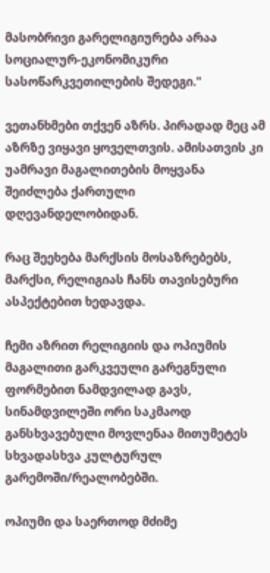მასობრივი გარელიგიურება არაა სოციალურ-ეკონომიკური სასოწარკვეთილების შედეგი."

ვეთანხმები თქვენ აზრს. პირადად მეც ამ აზრზე ვიყავი ყოველთვის. ამისათვის კი უამრავი მაგალითების მოყვანა შეიძლება ქართული დღევანდელობიდან.

რაც შეეხება მარქსის მოსაზრებებს, მარქსი, რელიგიას ჩანს თავისებური ასპექტებით ხედავდა.

ჩემი აზრით რელიგიის და ოპიუმის მაგალითი გარკვეული გარეგნული ფორმებით ნამდვილად გავს, სინამდვილეში ორი საკმაოდ განსხვავებული მოვლენაა მითუმეტეს სხვადასხვა კულტურულ გარემოში/რეალობებში.

ოპიუმი და საერთოდ მძიმე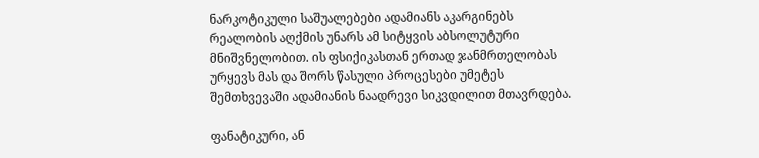ნარკოტიკული საშუალებები ადამიანს აკარგინებს რეალობის აღქმის უნარს ამ სიტყვის აბსოლუტური მნიშვნელობით. ის ფსიქიკასთან ერთად ჯანმრთელობას ურყევს მას და შორს წასული პროცესები უმეტეს შემთხვევაში ადამიანის ნაადრევი სიკვდილით მთავრდება.

ფანატიკური, ან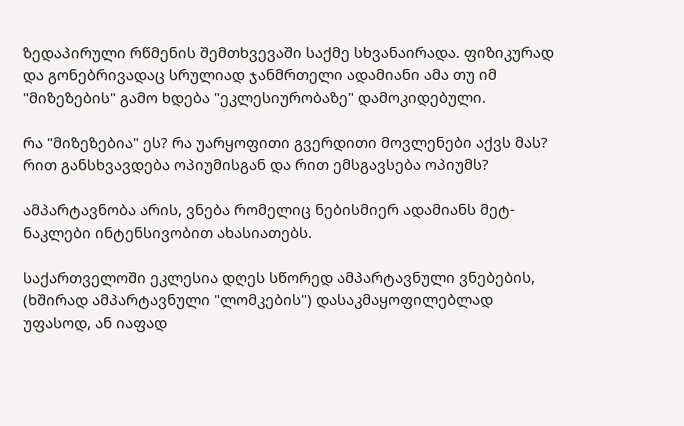ზედაპირული რწმენის შემთხვევაში საქმე სხვანაირადა. ფიზიკურად და გონებრივადაც სრულიად ჯანმრთელი ადამიანი ამა თუ იმ "მიზეზების" გამო ხდება "ეკლესიურობაზე" დამოკიდებული.

რა "მიზეზებია" ეს? რა უარყოფითი გვერდითი მოვლენები აქვს მას? რით განსხვავდება ოპიუმისგან და რით ემსგავსება ოპიუმს?

ამპარტავნობა არის, ვნება რომელიც ნებისმიერ ადამიანს მეტ-ნაკლები ინტენსივობით ახასიათებს.

საქართველოში ეკლესია დღეს სწორედ ამპარტავნული ვნებების, (ხშირად ამპარტავნული "ლომკების") დასაკმაყოფილებლად უფასოდ, ან იაფად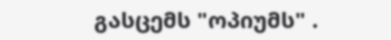გასცემს "ოპიუმს" .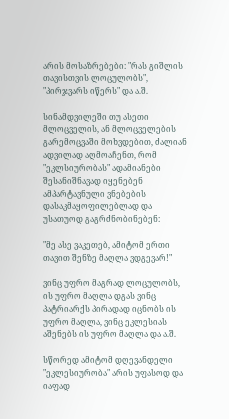არის მოსაზრებები: "რას გიშლის თავისთვის ლოცულობს", "პირჯვარს იწერს" და ა.შ.

სინამდვილეში თუ ასეთი მლოცველის, ან მლოცველების გარემოცვაში მოხვდებით, ძალიან ადვილად აღმოაჩენთ, რომ "ეკლსიურობას" ადამიანები შესანიშნავად იყენებენ ამპარტავნული ვნებების დასაკმაყოფილებლად და უსათუოდ გაგრძნობინებენ:

"მე ასე ვაკეთებ, ამიტომ ერთი თავით შენზე მაღლა ვდგევარ!"

ვინც უფრო მაგრად ლოცულობს, ის უფრო მაღლა დგას ვინც პატრიარქს პირადად იცნობს ის უფრო მაღლა, ვინც ეკლესიას აშენებს ის უფრო მაღლა და ა.შ.

სწორედ ამიტომ დღევანდელი "ეკლესიურობა" არის უფასოდ და იაფად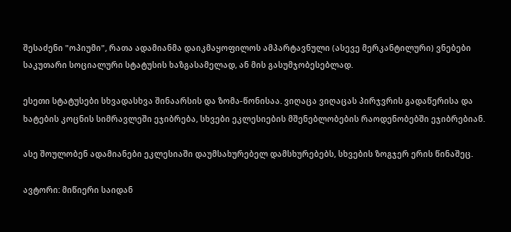შესაძენი "ოპიუმი", რათა ადამიანმა დაიკმაყოფილოს ამპარტავნული (ასევე მერკანტილური) ვნებები საკუთარი სოციალური სტატუსის ხაზგასამელად, ან მის გასუმჯობესებლად.

ესეთი სტატუსები სხვადასხვა შინაარსის და ზომა-წონისაა. ვიღაცა ვიღაცას პირჯვრის გადაწერისა და ხატების კოცნის სიმრავლეში ეჯიბრება, სხვები ეკლესიების მშენებლობების რაოდენობებში ეჯიბრებიან.

ასე შოულობენ ადამიანები ეკლესიაში დაუმსახურებელ დამსხურებებს, სხვების ზოგჯერ ერის წინაშეც.

ავტორი: მიწიერი საიდან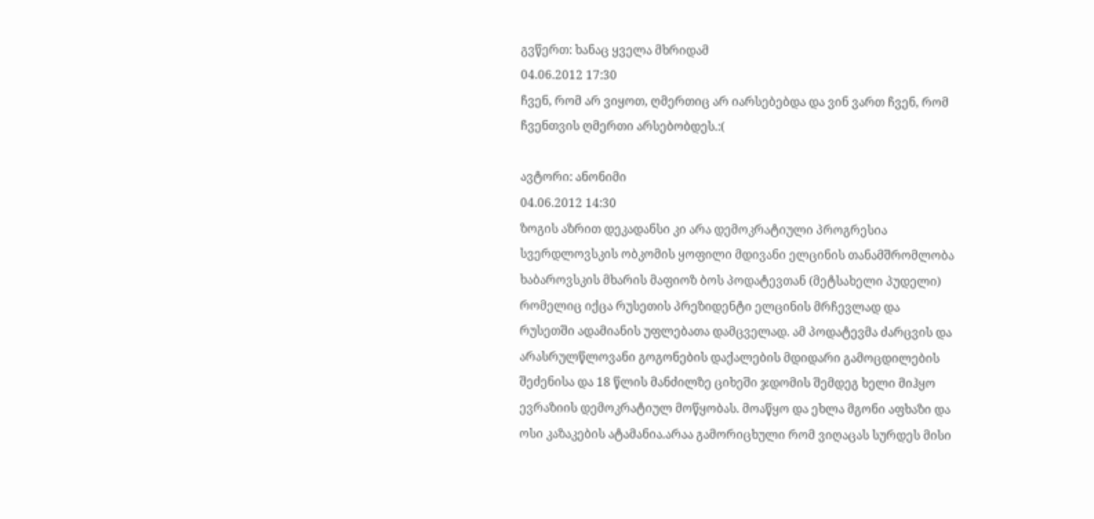გვწერთ: ხანაც ყველა მხრიდამ
04.06.2012 17:30
ჩვენ, რომ არ ვიყოთ, ღმერთიც არ იარსებებდა და ვინ ვართ ჩვენ, რომ ჩვენთვის ღმერთი არსებობდეს.:(

ავტორი: ანონიმი
04.06.2012 14:30
ზოგის აზრით დეკადანსი კი არა დემოკრატიული პროგრესია სვერდლოვსკის ობკომის ყოფილი მდივანი ელცინის თანამშრომლობა ხაბაროვსკის მხარის მაფიოზ ბოს პოდატევთან (მეტსახელი პუდელი) რომელიც იქცა რუსეთის პრეზიდენტი ელცინის მრჩევლად და რუსეთში ადამიანის უფლებათა დამცველად. ამ პოდატევმა ძარცვის და არასრულწლოვანი გოგონების დაქალების მდიდარი გამოცდილების შეძენისა და 18 წლის მანძილზე ციხეში ჯდომის შემდეგ ხელი მიჰყო ევრაზიის დემოკრატიულ მოწყობას. მოაწყო და ეხლა მგონი აფხაზი და ოსი კაზაკების ატამანია.არაა გამორიცხული რომ ვიღაცას სურდეს მისი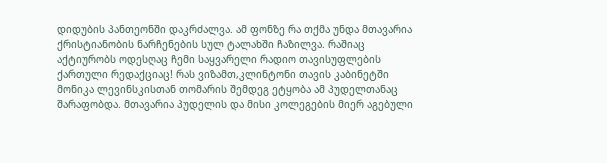დიდუბის პანთეონში დაკრძალვა. ამ ფონზე რა თქმა უნდა მთავარია ქრისტიანობის ნარჩენების სულ ტალახში ჩაზილვა. რაშიაც აქტიურობს ოდესღაც ჩემი საყვარელი რადიო თავისუფლების ქართული რედაქციაც! რას ვიზამთ,კლინტონი თავის კაბინეტში მონიკა ლევინსკისთან თომარის შემდეგ ეტყობა ამ პუდელთანაც შარაფობდა. მთავარია პუდელის და მისი კოლეგების მიერ აგებული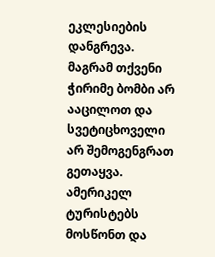ეკლესიების დანგრევა. მაგრამ თქვენი ჭირიმე ბომბი არ ააცილოთ და სვეტიცხოველი არ შემოგენგრათ გეთაყვა. ამერიკელ ტურისტებს მოსწონთ და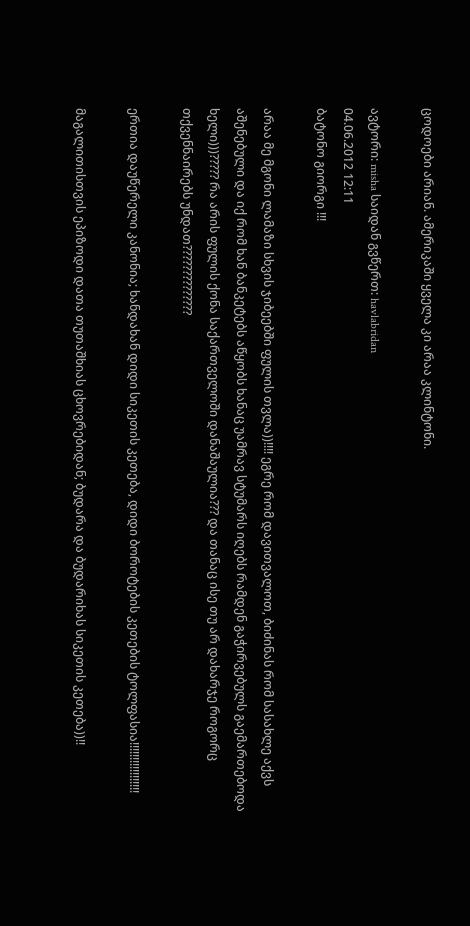ცოდოები არიან. ამერიკაში ყველა კი არაა კლინტონი.

ავტორი: misha საიდან გვწერთ: havlabridan
04.06.2012 12:11
ბატონო გიორგი !!!

არაა მე მგონი ლამაზი სხვის ჯიბეებში ფულის თვლა))!!!! ეგრე რომ დავითვალოთ, ბიძინას რომ სასახლე აქვს აშენებული და იქ რომ ხან ბანკეტებს აწყობს ხანაც უამრავ სტუმარს იღებს რამდენ გაჭირვებულს გაემართებოდა ხელი)))????? რა არის ფულის ქონა საქართველოში დანაშაულია??? და თანაც ისე თუ არ დახარჯე როგორც თქვენნაირებს უნდათ??????????????

ერთია დაუწერელი კანონია; ხანდახან დიდი სიკეთის კეთება, დიდი ბოროტების კეთების ტოლფასია!!!!!!!!!!!!!!!!!

მაგალითისთვის ეპიზოდი დათა თუთაშხიას ცხოვრებიდან; ბუდარა და ბუდარიხას სიკეთის კეთება))!!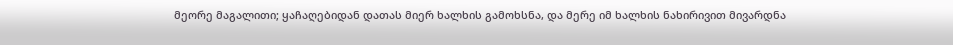მეორე მაგალითი; ყაჩაღებიდან დათას მიერ ხალხის გამოხსნა, და მერე იმ ხალხის ნახირივით მივარდნა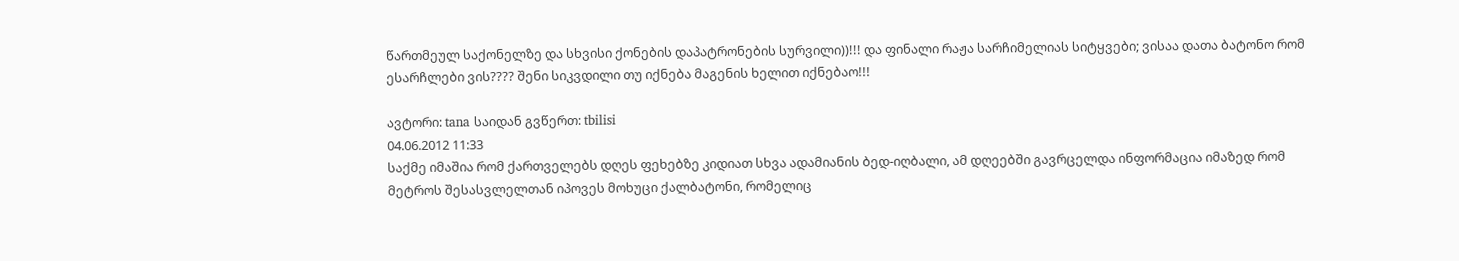წართმეულ საქონელზე და სხვისი ქონების დაპატრონების სურვილი))!!! და ფინალი რაჟა სარჩიმელიას სიტყვები; ვისაა დათა ბატონო რომ ესარჩლები ვის???? შენი სიკვდილი თუ იქნება მაგენის ხელით იქნებაო!!!

ავტორი: tana საიდან გვწერთ: tbilisi
04.06.2012 11:33
საქმე იმაშია რომ ქართველებს დღეს ფეხებზე კიდიათ სხვა ადამიანის ბედ-იღბალი, ამ დღეებში გავრცელდა ინფორმაცია იმაზედ რომ მეტროს შესასვლელთან იპოვეს მოხუცი ქალბატონი, რომელიც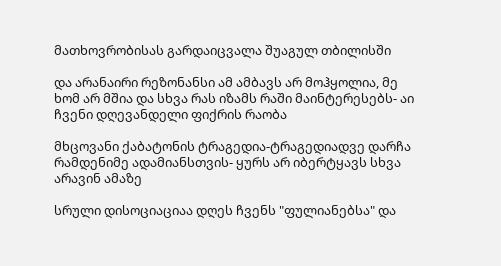მათხოვრობისას გარდაიცვალა შუაგულ თბილისში

და არანაირი რეზონანსი ამ ამბავს არ მოჰყოლია, მე ხომ არ მშია და სხვა რას იზამს რაში მაინტერესებს- აი ჩვენი დღევანდელი ფიქრის რაობა

მხცოვანი ქაბატონის ტრაგედია-ტრაგედიადვე დარჩა რამდენიმე ადამიანსთვის- ყურს არ იბერტყავს სხვა არავინ ამაზე

სრული დისოციაციაა დღეს ჩვენს "ფულიანებსა" და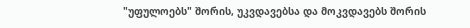"უფულოებს" შორის, უკვდავებსა და მოკვდავებს შორის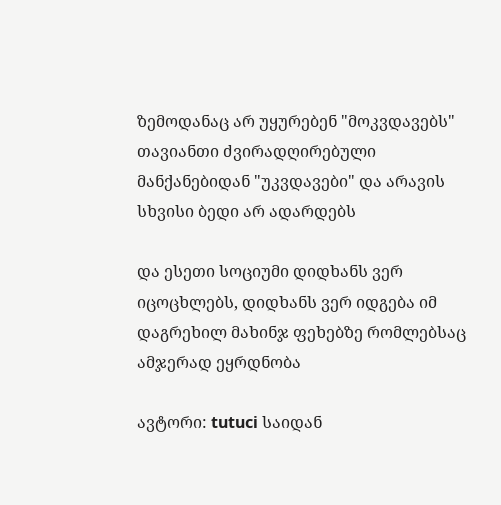ზემოდანაც არ უყურებენ "მოკვდავებს" თავიანთი ძვირადღირებული მანქანებიდან "უკვდავები" და არავის სხვისი ბედი არ ადარდებს

და ესეთი სოციუმი დიდხანს ვერ იცოცხლებს, დიდხანს ვერ იდგება იმ დაგრეხილ მახინჯ ფეხებზე რომლებსაც ამჯერად ეყრდნობა

ავტორი: tutuci საიდან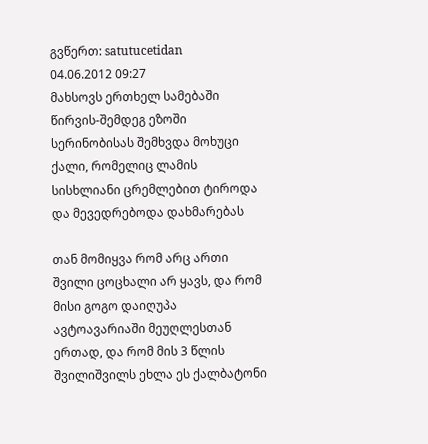გვწერთ: satutucetidan
04.06.2012 09:27
მახსოვს ერთხელ სამებაში წირვის-შემდეგ ეზოში სერინობისას შემხვდა მოხუცი ქალი, რომელიც ლამის სისხლიანი ცრემლებით ტიროდა და მევედრებოდა დახმარებას

თან მომიყვა რომ არც ართი შვილი ცოცხალი არ ყავს, და რომ მისი გოგო დაიღუპა ავტოავარიაში მეუღლესთან ერთად, და რომ მის 3 წლის შვილიშვილს ეხლა ეს ქალბატონი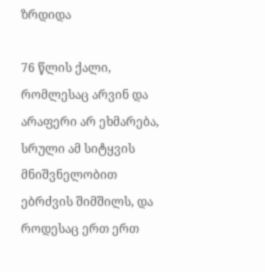ზრდიდა

76 წლის ქალი, რომლესაც არვინ და არაფერი არ ეხმარება, სრული ამ სიტყვის მნიშვნელობით ებრძვის შიმშილს, და როდესაც ერთ ერთ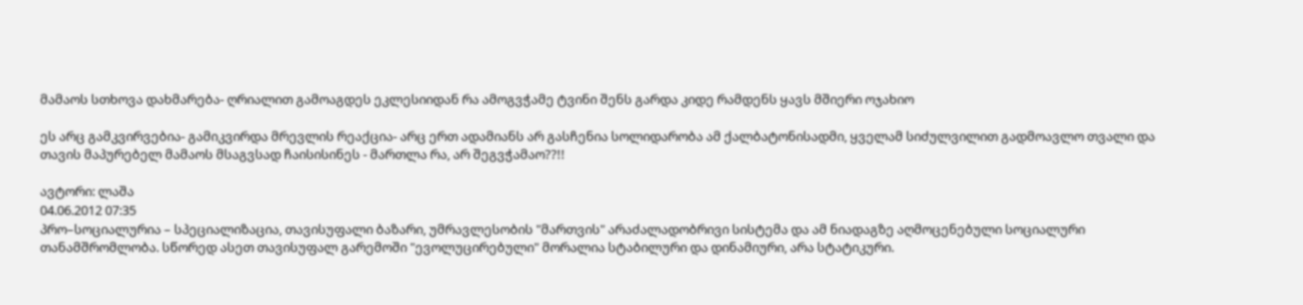მამაოს სთხოვა დახმარება- ღრიალით გამოაგდეს ეკლესიიდან რა ამოგვჭამე ტვინი შენს გარდა კიდე რამდენს ყავს მშიერი ოჯახიო

ეს არც გამკვირვებია- გამიკვირდა მრევლის რეაქცია- არც ერთ ადამიანს არ გასჩენია სოლიდარობა ამ ქალბატონისადმი, ყველამ სიძულვილით გადმოავლო თვალი და თავის მაპურებელ მამაოს მსაგვსად ჩაისისინეს - მართლა რა, არ შეგვჭამაო??!!

ავტორი: ლაშა
04.06.2012 07:35
პრო–სოციალურია – სპეციალიზაცია, თავისუფალი ბაზარი, უმრავლესობის "მართვის" არაძალადობრივი სისტემა და ამ ნიადაგზე აღმოცენებული სოციალური თანამშრომლობა. სწორედ ასეთ თავისუფალ გარემოში "ევოლუცირებული" მორალია სტაბილური და დინამიური, არა სტატიკური.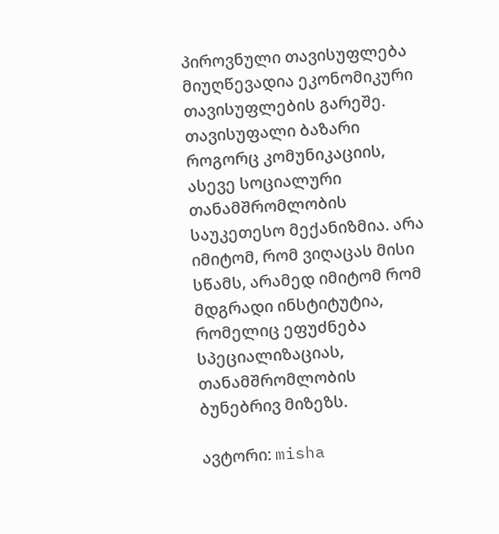პიროვნული თავისუფლება მიუღწევადია ეკონომიკური თავისუფლების გარეშე. თავისუფალი ბაზარი როგორც კომუნიკაციის, ასევე სოციალური თანამშრომლობის საუკეთესო მექანიზმია. არა იმიტომ, რომ ვიღაცას მისი სწამს, არამედ იმიტომ რომ მდგრადი ინსტიტუტია, რომელიც ეფუძნება სპეციალიზაციას, თანამშრომლობის ბუნებრივ მიზეზს.

ავტორი: misha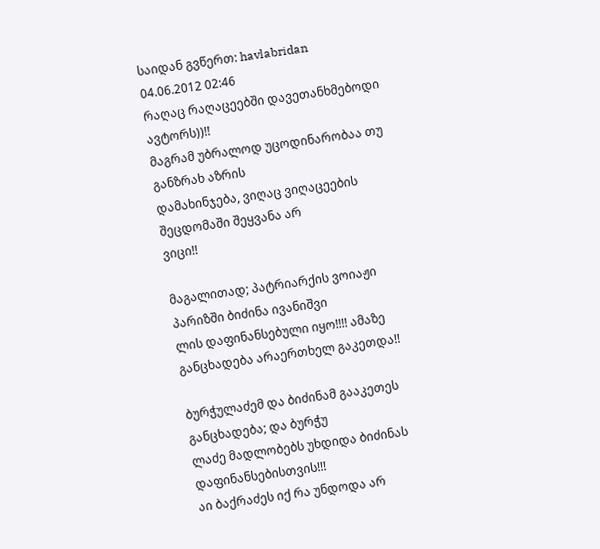საიდან გვწერთ: havlabridan
04.06.2012 02:46
რაღაც რაღაცეებში დავეთანხმებოდი ავტორს))!!
მაგრამ უბრალოდ უცოდინარობაა თუ განზრახ აზრის
დამახინჯება, ვიღაც ვიღაცეების შეცდომაში შეყვანა არ
ვიცი!!

მაგალითად; პატრიარქის ვოიაჟი პარიზში ბიძინა ივანიშვი
ლის დაფინანსებული იყო!!!! ამაზე განცხადება არაერთხელ გაკეთდა!!

ბურჭულაძემ და ბიძინამ გააკეთეს განცხადება; და ბურჭუ
ლაძე მადლობებს უხდიდა ბიძინას დაფინანსებისთვის!!!
აი ბაქრაძეს იქ რა უნდოდა არ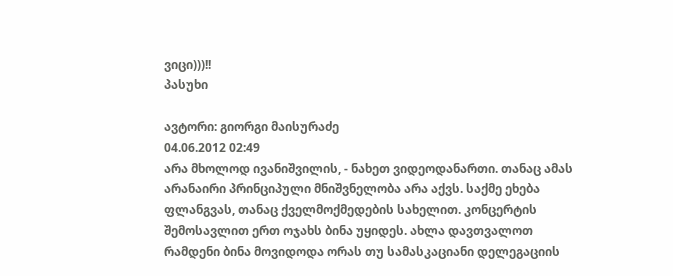ვიცი)))!!
პასუხი

ავტორი: გიორგი მაისურაძე
04.06.2012 02:49
არა მხოლოდ ივანიშვილის, - ნახეთ ვიდეოდანართი. თანაც ამას არანაირი პრინციპული მნიშვნელობა არა აქვს. საქმე ეხება ფლანგვას, თანაც ქველმოქმედების სახელით. კონცერტის შემოსავლით ერთ ოჯახს ბინა უყიდეს. ახლა დავთვალოთ რამდენი ბინა მოვიდოდა ორას თუ სამასკაციანი დელეგაციის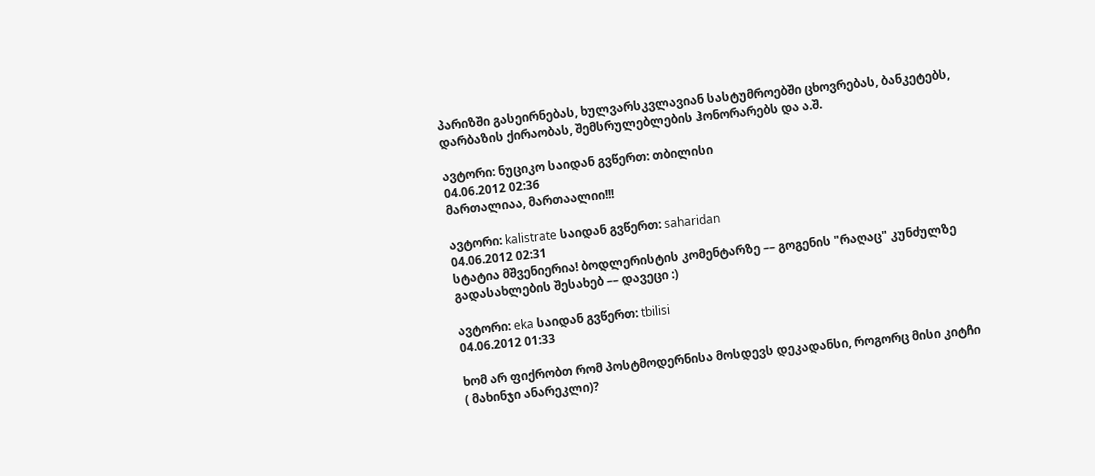პარიზში გასეირნებას, ხულვარსკვლავიან სასტუმროებში ცხოვრებას, ბანკეტებს, დარბაზის ქირაობას, შემსრულებლების ჰონორარებს და ა.შ.

ავტორი: ნუციკო საიდან გვწერთ: თბილისი
04.06.2012 02:36
მართალიაა, მართაალიი!!!

ავტორი: kalistrate საიდან გვწერთ: saharidan
04.06.2012 02:31
სტატია მშვენიერია! ბოდლერისტის კომენტარზე –– გოგენის "რაღაც" კუნძულზე გადასახლების შესახებ –– დავეცი :)

ავტორი: eka საიდან გვწერთ: tbilisi
04.06.2012 01:33

ხომ არ ფიქრობთ რომ პოსტმოდერნისა მოსდევს დეკადანსი, როგორც მისი კიტჩი ( მახინჯი ანარეკლი)?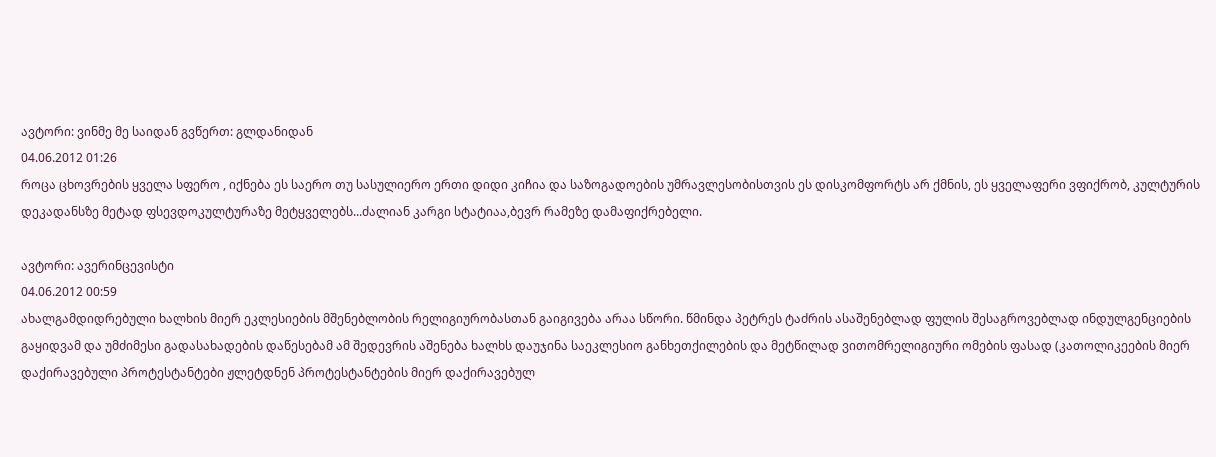ავტორი: ვინმე მე საიდან გვწერთ: გლდანიდან
04.06.2012 01:26
როცა ცხოვრების ყველა სფერო , იქნება ეს საერო თუ სასულიერო ერთი დიდი კიჩია და საზოგადოების უმრავლესობისთვის ეს დისკომფორტს არ ქმნის, ეს ყველაფერი ვფიქრობ, კულტურის დეკადანსზე მეტად ფსევდოკულტურაზე მეტყველებს...ძალიან კარგი სტატიაა,ბევრ რამეზე დამაფიქრებელი.

ავტორი: ავერინცევისტი
04.06.2012 00:59
ახალგამდიდრებული ხალხის მიერ ეკლესიების მშენებლობის რელიგიურობასთან გაიგივება არაა სწორი. წმინდა პეტრეს ტაძრის ასაშენებლად ფულის შესაგროვებლად ინდულგენციების გაყიდვამ და უმძიმესი გადასახადების დაწესებამ ამ შედევრის აშენება ხალხს დაუჯინა საეკლესიო განხეთქილების და მეტწილად ვითომრელიგიური ომების ფასად (კათოლიკეების მიერ დაქირავებული პროტესტანტები ჟლეტდნენ პროტესტანტების მიერ დაქირავებულ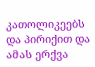კათოლიკეებს და პირიქით და ამას ერქვა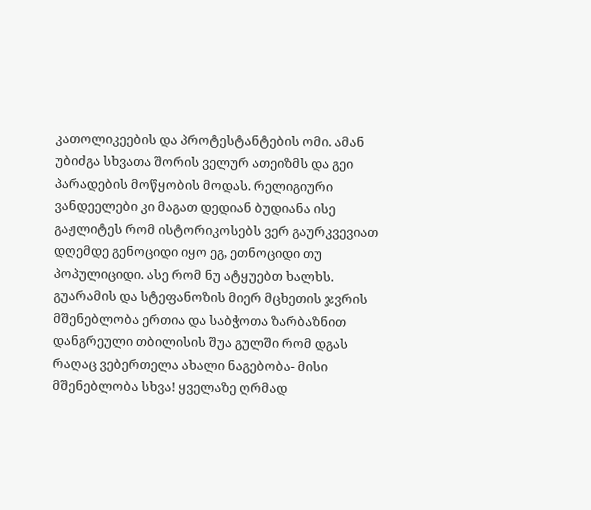კათოლიკეების და პროტესტანტების ომი. ამან უბიძგა სხვათა შორის ველურ ათეიზმს და გეი პარადების მოწყობის მოდას. რელიგიური ვანდეელები კი მაგათ დედიან ბუდიანა ისე გაჟლიტეს რომ ისტორიკოსებს ვერ გაურკვევიათ დღემდე გენოციდი იყო ეგ, ეთნოციდი თუ პოპულიციდი. ასე რომ ნუ ატყუებთ ხალხს. გუარამის და სტეფანოზის მიერ მცხეთის ჯვრის მშენებლობა ერთია და საბჭოთა ზარბაზნით დანგრეული თბილისის შუა გულში რომ დგას რაღაც ვებერთელა ახალი ნაგებობა- მისი მშენებლობა სხვა! ყველაზე ღრმად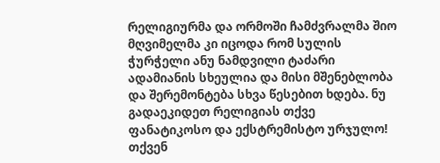რელიგიურმა და ორმოში ჩამძვრალმა შიო მღვიმელმა კი იცოდა რომ სულის ჭურჭელი ანუ ნამდვილი ტაძარი ადამიანის სხეულია და მისი მშენებლობა და შერემონტება სხვა წესებით ხდება. ნუ გადაეკიდეთ რელიგიას თქვე ფანატიკოსო და ექსტრემისტო ურჯულო! თქვენ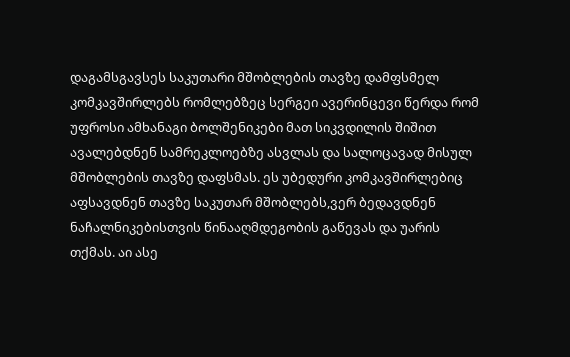დაგამსგავსეს საკუთარი მშობლების თავზე დამფსმელ კომკავშირლებს რომლებზეც სერგეი ავერინცევი წერდა რომ უფროსი ამხანაგი ბოლშენიკები მათ სიკვდილის შიშით ავალებდნენ სამრეკლოებზე ასვლას და სალოცავად მისულ მშობლების თავზე დაფსმას. ეს უბედური კომკავშირლებიც აფსავდნენ თავზე საკუთარ მშობლებს,ვერ ბედავდნენ ნაჩალნიკებისთვის წინააღმდეგობის გაწევას და უარის თქმას. აი ასე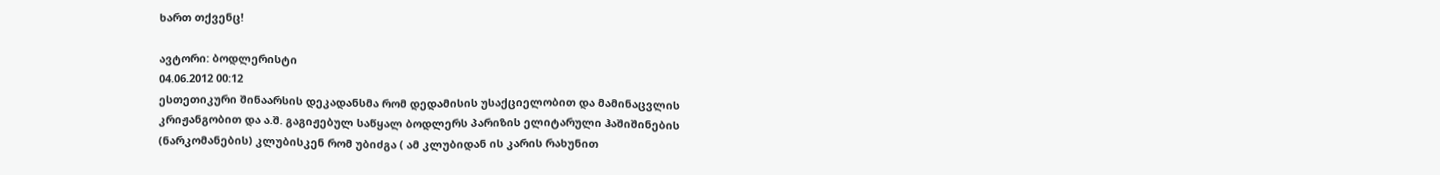ხართ თქვენც!

ავტორი: ბოდლერისტი
04.06.2012 00:12
ესთეთიკური შინაარსის დეკადანსმა რომ დედამისის უსაქციელობით და მამინაცვლის კრიჟანგობით და ა.შ. გაგიჟებულ საწყალ ბოდლერს პარიზის ელიტარული ჰაშიშინების (ნარკომანების) კლუბისკენ რომ უბიძგა ( ამ კლუბიდან ის კარის რახუნით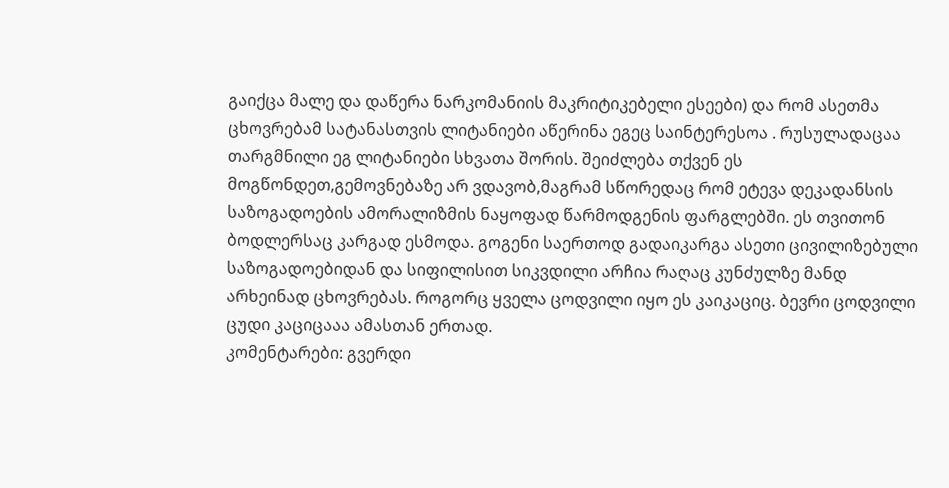გაიქცა მალე და დაწერა ნარკომანიის მაკრიტიკებელი ესეები) და რომ ასეთმა ცხოვრებამ სატანასთვის ლიტანიები აწერინა ეგეც საინტერესოა . რუსულადაცაა თარგმნილი ეგ ლიტანიები სხვათა შორის. შეიძლება თქვენ ეს მოგწონდეთ,გემოვნებაზე არ ვდავობ,მაგრამ სწორედაც რომ ეტევა დეკადანსის საზოგადოების ამორალიზმის ნაყოფად წარმოდგენის ფარგლებში. ეს თვითონ ბოდლერსაც კარგად ესმოდა. გოგენი საერთოდ გადაიკარგა ასეთი ცივილიზებული საზოგადოებიდან და სიფილისით სიკვდილი არჩია რაღაც კუნძულზე მანდ არხეინად ცხოვრებას. როგორც ყველა ცოდვილი იყო ეს კაიკაციც. ბევრი ცოდვილი ცუდი კაციცააა ამასთან ერთად.
კომენტარები: გვერდი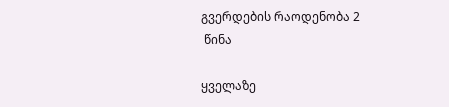გვერდების რაოდენობა 2
 წინა

ყველაზე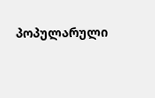პოპულარული